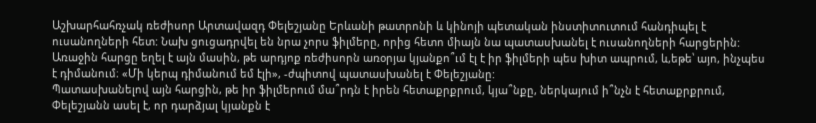Աշխարհահռչակ ռեժիսոր Արտավազդ Փելեշյանը Երևանի թատրոնի և կինոյի պետական ինստիտուտում հանդիպել է ուսանողների հետ: Նախ ցուցադրվել են նրա չորս ֆիլմերը, որից հետո միայն նա պատասխանել է ուսանողների հարցերին:
Առաջին հարցը եղել է այն մասին, թե արդյոք ռեժիսորն առօրյա կյանքո՞ւմ էլ է իր ֆիլմերի պես խիտ ապրում, և,եթե՝ այո, ինչպես է դիմանում։ «Մի կերպ դիմանում եմ էլի», -ժպիտով պատասխանել է Փելեշյանը:
Պատասխանելով այն հարցին, թե իր ֆիլմերում մա՞րդն է իրեն հետաքրքրում, կյա՞նքը, ներկայում ի՞նչն է հետաքրքրում, Փելեշյանն ասել է, որ դարձյալ կյանքն է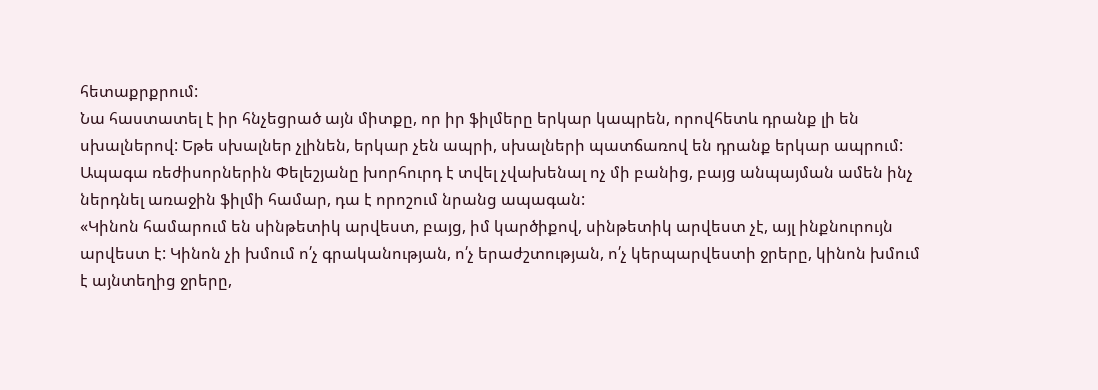հետաքրքրում:
Նա հաստատել է իր հնչեցրած այն միտքը, որ իր ֆիլմերը երկար կապրեն, որովհետև դրանք լի են սխալներով: Եթե սխալներ չլինեն, երկար չեն ապրի, սխալների պատճառով են դրանք երկար ապրում:
Ապագա ռեժիսորներին Փելեշյանը խորհուրդ է տվել չվախենալ ոչ մի բանից, բայց անպայման ամեն ինչ ներդնել առաջին ֆիլմի համար, դա է որոշում նրանց ապագան:
«Կինոն համարում են սինթետիկ արվեստ, բայց, իմ կարծիքով, սինթետիկ արվեստ չէ, այլ ինքնուրույն արվեստ է: Կինոն չի խմում ո՛չ գրականության, ո՛չ երաժշտության, ո՛չ կերպարվեստի ջրերը, կինոն խմում է այնտեղից ջրերը,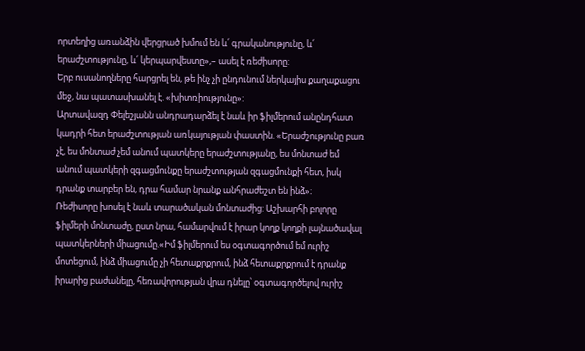որտեղից առանձին վերցրած խմում են և՛ գրականությունը, և՛ երաժշտությունը, և՛ կերպարվեստը»,– ասել է ռեժիսորը:
Երբ ուսանողները հարցրել են, թե ինչ չի ընդունում ներկայիս քաղաքացու մեջ, նա պատասխանել է. «խիտռիությունը»:
Արտավազդ Փելեշյանն անդրադարձել է նաև իր ֆիլմերում անընդհատ կադրի հետ երաժշտության առկայության փաստին. «Երաժշությունը բառ չէ, ես մոնտաժ չեմ անում պատկերը երաժշտությանը, ես մոնտաժ եմ անում պատկերի զգացմունքը երաժշտության զգացմունքի հետ, իսկ դրանք տարբեր են, դրա համար նրանք անհրաժեշտ են ինձ»։
Ռեժիսորը խոսել է նաև տարածական մոնտաժից: Աշխարհի բոլորը ֆիլմերի մոնտաժը, ըստ նրա, համարվում է իրար կողք կողքի լայնածավալ պատկերների միացումը.«Իմ ֆիլմերում ես օգտագործում եմ ուրիշ մոտեցում, ինձ միացումը չի հետաքրքրում, ինձ հետաքրքրում է դրանք իրարից բաժանելը, հեռավորության վրա դնելը՝ օգտագործելով ուրիշ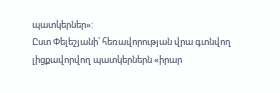պատկերներ»:
Ըստ Փելեշյանի՝ հեռավորության վրա գտնվող լիցքավորվող պատկերներն «իրար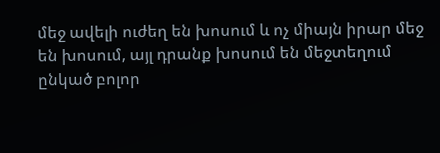մեջ ավելի ուժեղ են խոսում և ոչ միայն իրար մեջ են խոսում, այլ դրանք խոսում են մեջտեղում ընկած բոլոր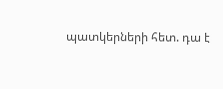պատկերների հետ. դա է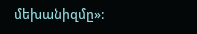մեխանիզմը»: